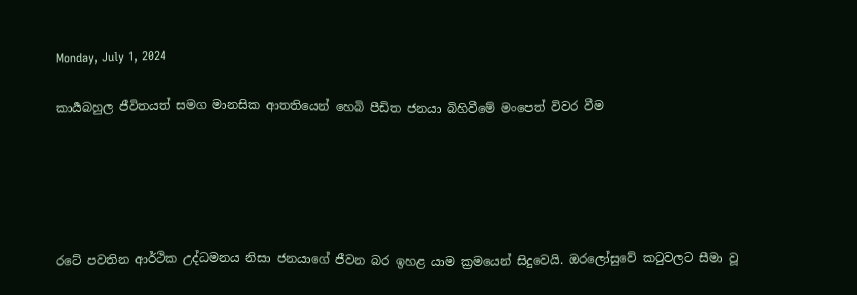Monday, July 1, 2024

කාර්‍යබහුල ජීවිතයත් සමග මානසික ආතතියෙන් හෙබි පීඩිත ජනයා බිහිවීමේ මංපෙත් විවර වීම





රටේ පවතින ආර්ථික උද්ධමනය නිසා ජනයාගේ ජීවන බර ඉහළ යාම ක්‍රමයෙන්‌ සිදුවෙයි. ඔරලෝසුවේ කටුවලට සීමා වූ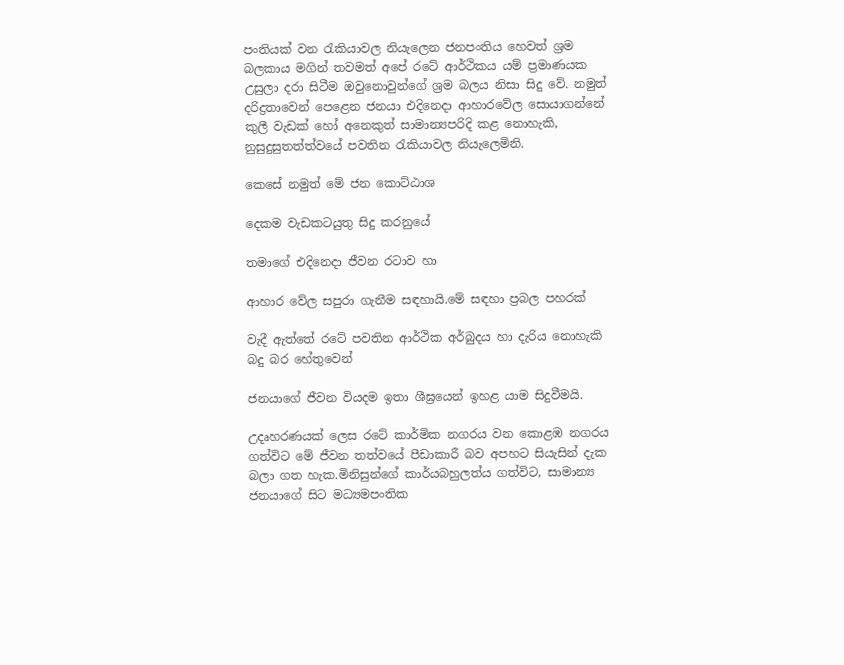පංතියක්‌ වන රැකියාවල නියැලෙන ජනපංතිය හෙවත්‌ ශ්‍රම බලකාය මගින්‌ තවමත්‌ අපේ රටේ ආර්ථිකය යම්‌ ප්‍රමාණයක උසුලා දරා සිටීම ඔවුනොවුන්ගේ ශ්‍රම බලය නිසා සිදු වේ. නමුත්‌ දරිද්‍රතාවෙන්‌ පෙළෙන ජනයා එදිනෙදා ආහාරවේල සොයාගන්නේ කුලී වැඩක්‌ හෝ අනෙකුත්‌ සාමාන්‍යපරිදි කළ නොහැකි, නුසුදුසුතත්ත්වයේ පවතින රැකියාවල නියැලෙමිනි.

කෙසේ නමුත්‌ මේ ජන කොට්ඨාශ

දෙකම වැඩකටයුතු සිදු කරනුයේ

තමාගේ එදිනෙදා ජීවන රටාව හා

ආහාර වේල සපුරා ගැනීම සඳහායි.මේ සඳහා ප්‍රබල පහරක්‌

වැදී ඇත්තේ රටේ පවතින ආර්ථික අර්බුදය හා දැරිය නොහැකි බදු බර හේතුවෙන්‌

ජනයාගේ ජීවන වියදම ඉතා ශීඝ්‍රයෙන්‌ ඉහළ යාම සිදුවීමයි.

උදෘහරණයක්‌ ලෙස රටේ කාර්මික නගරය වන කොළඹ නගරය ගත්විට මේ ජීවන තත්වයේ පීඩාකාරී බව අපහට සියැසින්‌ දැක බලා ගත හැක.මිනිසුන්ගේ කාර්යබහුලත්ය ගත්විට, සාමාන්‍ය ජනයාගේ සිට මධ්‍යමපංතික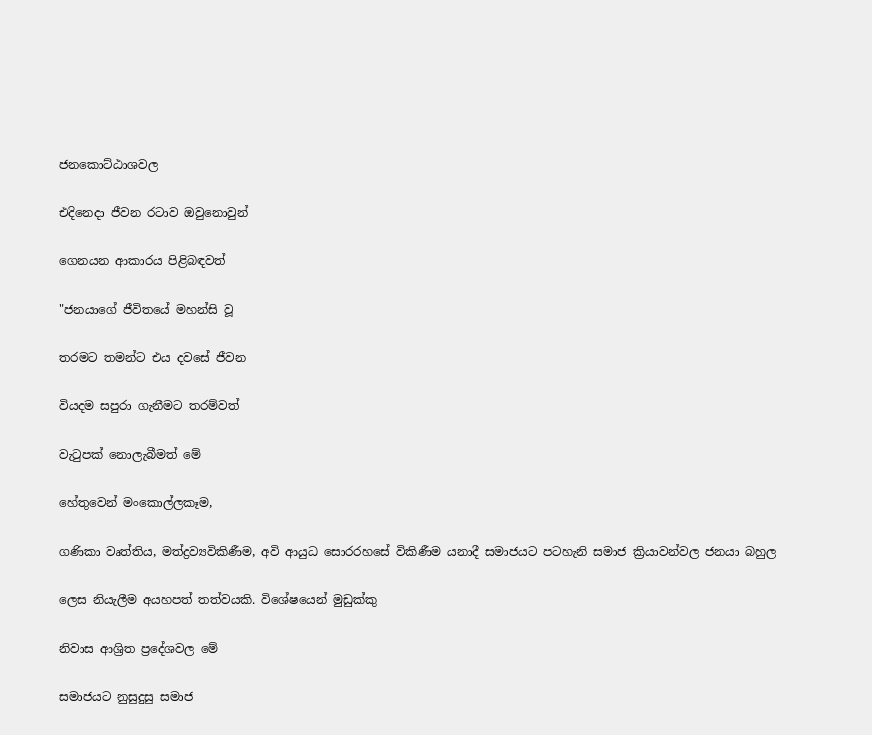ජනකොට්ඨාශවල

එදිනෙදා ජීවන රටාව ඔවුනොවුන්‌

ගෙනයන ආකාරය පිළිබඳවත්‌

"ජනයාගේ ජීවිතයේ මහන්සි වූ

තරමට තමන්ට එය දවසේ ජීවන

වියදම සපුරා ගැනීමට තරම්වත්‌

වැටුපක්‌ නොලැබීමත්‌ මේ

හේතුවෙන්‌ මංකොල්ලකෑම,

ගණිකා වෘත්තිය, මත්ද්‍රව්‍යවිකිණීම, අවි ආයුධ සොරරහසේ විකිණීම යනාදී සමාජයට පටහැනි සමාජ ක්‍රියාවන්වල ජනයා බහුල

ලෙස නියැලීම අයහපත්‌ තත්වයකි. විශේෂයෙන්‌ මුඩුක්කු

නිවාස ආශ්‍රිත ප්‍රදේශවල මේ

සමාජයට නුසුදුසු සමාජ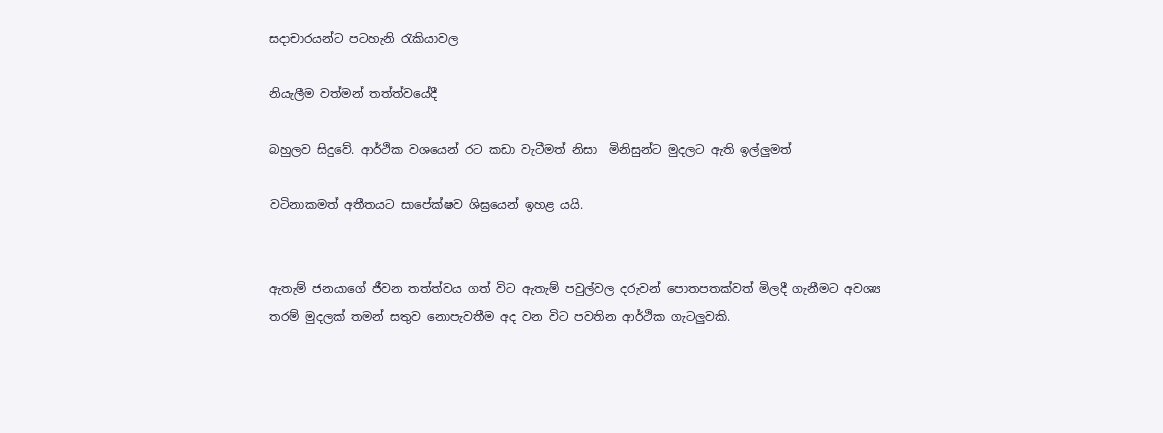සදාචාරයන්ට පටහැනි රැකියාවල

නියැලීම වත්මන්‌ තත්ත්වයේදී

බහුලව සිදුවේ. ආර්ථික වශයෙන්‌ රට කඩා වැටීමත්‌ නිසා  මිනිසුන්ට මුදලට ඇති ඉල්ලුමත්

වටිනාකමත්‌ අතීතයට සාපේක්ෂව ශිඝ්‍රයෙන්‌ ඉහළ යයි.


ඇතැම්‌ ජනයාගේ ජීවන තත්ත්වය ගත්‌ විට ඇතැම්‌ පවුල්වල දරුවන් පොතපතක්වත් මිලදී ගැනීමට අවශ්‍ය තරම්‌ මුදලක්‌ තමන්‌ සතුව නොපැවතීම අද වන විට පවතින ආර්ථික ගැටලුවකි.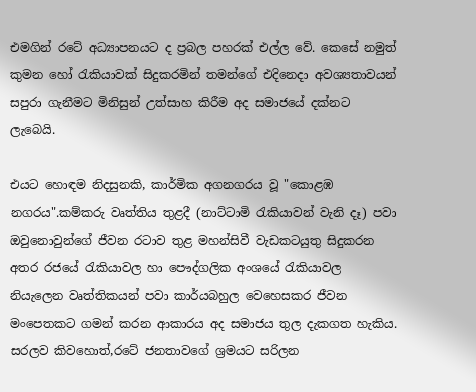එමගින්‌ රටේ අධ්‍යාපනයට ද ප්‍රබල පහරක්‌ එල්ල වේ. කෙසේ නමුත්‌ කුමන හෝ රැකියාවක්‌ සිදුකරමින්‌ තමන්ගේ එදිනෙදා අවශ්‍යතාවයන්‌ සපුරා ගැනීමට මිනිසුන්‌ උත්සාහ කිරීම අද සමාජයේ දක්නට ලැබෙයි.

එයට හොඳම නිදසුනකි, කාර්මික අගනගරය වූ "කොළඹ නගරය".කම්කරු වෘත්තිය තුළදී (නාට්ටාමි රැකියාවන්‌ වැනි දෑ) පවා ඔවුනොවුන්ගේ ජීවන රටාව තුළ මහන්සිවී වැඩකටයුතු සිදුකරන අතර රජයේ රැකියාවල හා පෞද්ගලික අංශයේ රැකියාවල නියැලෙන වෘත්තිකයන්‌ පවා කාර්යබහුල වෙහෙසකර ජීවන මංපෙතකට ගමන්‌ කරන ආකාරය අද සමාජය තුල දැකගත හැකිය. සරලව කිවහොත්‌,රටේ ජනතාවගේ ශ්‍රමයට සරිලන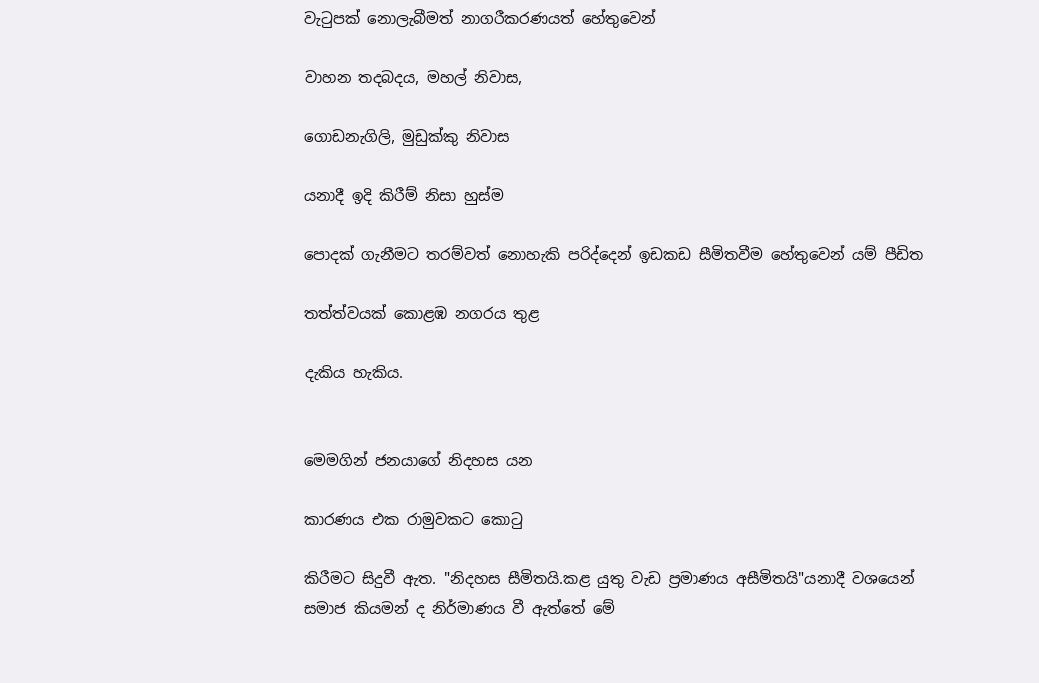වැටුපක්‌ නොලැබීමත්‌ නාගරීකරණයත්‌ හේතුවෙන්‌

වාහන තදබදය, මහල්‌ නිවාස,

ගොඩනැගිලි, මුඩුක්කු නිවාස

යනාදී ඉදි කිරීම්‌ නිසා හුස්ම

පොදක්‌ ගැනීමට තරම්වත්‌ නොහැකි පරිද්දෙන්‌ ඉඩකඩ සීමිතවීම හේතුවෙන්‌ යම්‌ පීඩිත

තත්ත්වයක්‌ කොළඹ නගරය තුළ

දැකිය හැකිය.


මෙමගින්‌ ජනයාගේ නිදහස යන

කාරණය එක රාමුවකට කොටු

කිරීමට සිදුවී ඇත. "නිදහස සීමිතයි.කළ යුතු වැඩ ප්‍රමාණය අසීමිතයි"යනාදී වශයෙන්‌ සමාජ කියමන්‌ ද නිර්මාණය වී ඇත්තේ මේ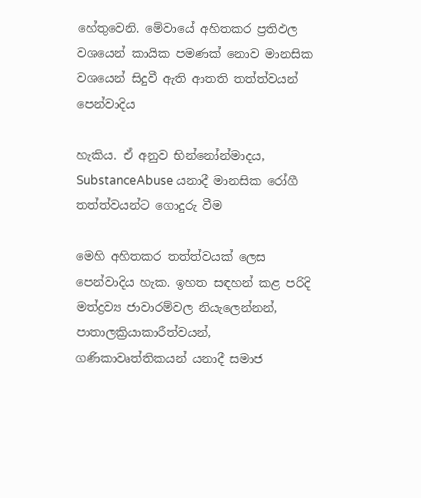හේතුවෙනි. මේවායේ අහිතකර ප්‍රතිඵල වශයෙන්‌ කායික පමණක්‌ නොව මානසික වශයෙන්‌ සිදුවී ඇති ආතති තත්ත්වයන්‌ පෙන්වාදිය

හැකිය. ඒ අනුව භින්නෝන්මාදය, SubstanceAbuse යනාදී මානසික රෝගී තත්ත්වයන්ට ගොදුරු වීම

මෙහි අහිතකර තත්ත්වයක්‌ ලෙස පෙන්වාදිය හැක. ඉහත සඳහන්‌ කළ පරිදි මත්ද්‍රව්‍ය ජාවාරම්වල නියැලෙන්නන්‌, පාතාලක්‍රියාකාරීත්වයන්‌, ගණිකාවෘත්තිකයන්‌ යනාදී සමාජ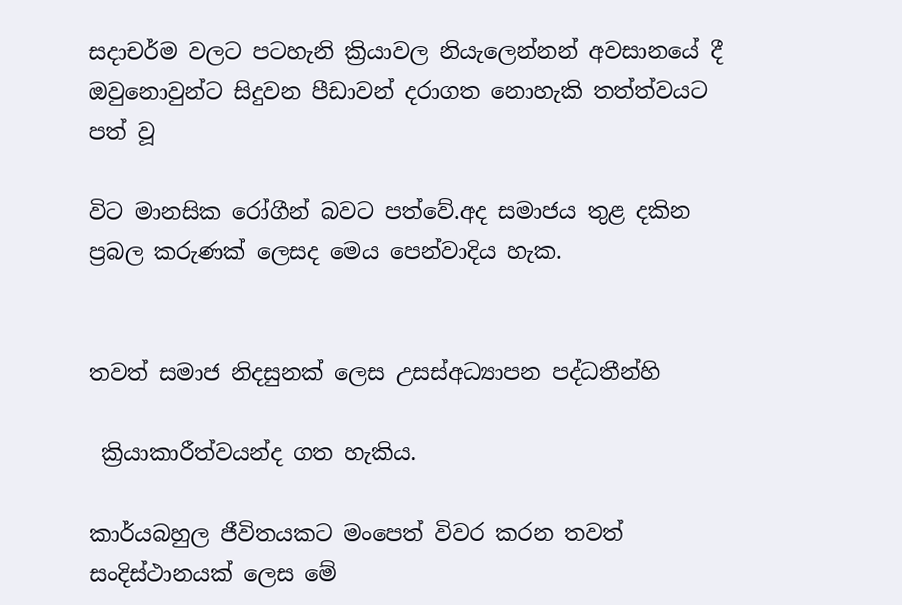සදාචර්ම වලට පටහැනි ක්‍රියාවල නියැලෙන්නන්‌ අවසානයේ දී ඔවුනොවුන්ට සිදුවන පීඩාවන්‌ දරාගත නොහැකි තත්ත්වයට පත්‌ වූ

විට මානසික රෝගීන්‌ බවට පත්වේ.අද සමාජය තුළ දකින ප්‍රබල කරුණක්‌ ලෙසද මෙය පෙන්වාදිය හැක.


තවත්‌ සමාජ නිදසුනක්‌ ලෙස උසස්‌අධ්‍යාපන පද්ධතීන්හි

 ක්‍රියාකාරීත්වයන්ද ගත හැකිය.

කාර්යබහුල ජීවිතයකට මංපෙත් විවර කරන තවත්‌ සංදිස්ථානයක්‌ ලෙස මේ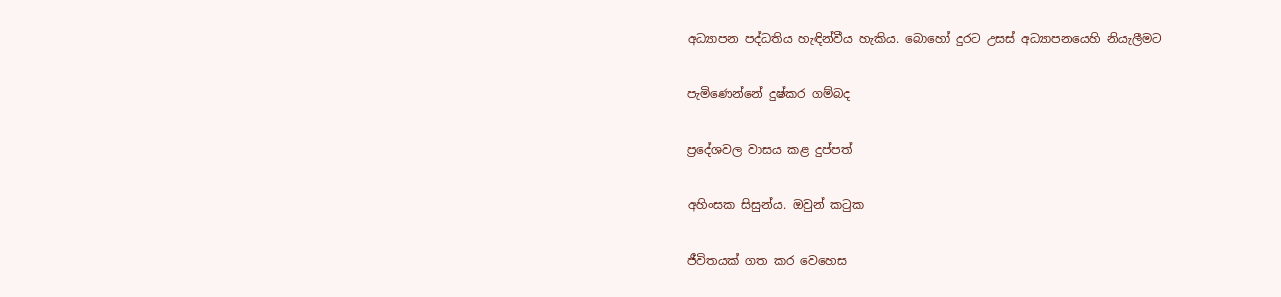අධ්‍යාපන පද්ධතිය හැඳින්වීය හැකිය. බොහෝ දුරට උසස්‌ අධ්‍යාපනයෙහි නියැලීමට

පැමිණෙන්නේ දුෂ්කර ගම්බද

ප්‍රදේශවල වාසය කළ දුප්පත්‌

අහිංසක සිසුන්ය. ඔවුන්‌ කටුක

ජීවිතයක්‌ ගත කර වෙහෙස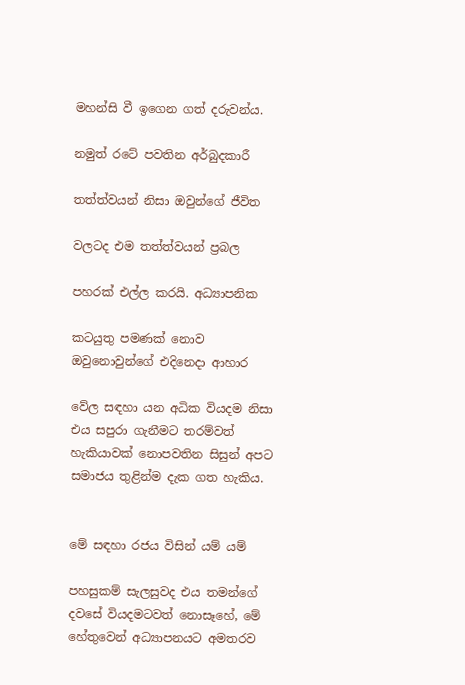මහන්සි වී ඉගෙන ගත්‌ දරුවන්ය.

නමුත්‌ රටේ පවතින අර්බුදකාරී

තත්ත්වයන්‌ නිසා ඔවුන්ගේ ජීවිත

වලටද එම තත්ත්වයන්‌ ප්‍රබල

පහරක්‌ එල්ල කරයි. අධ්‍යාපනික

කටයුතු පමණක්‌ නොව ඔවුනොවුන්ගේ එදිනෙදා ආහාර

වේල සඳහා යන අධික වියදම නිසා එය සපුරා ගැනීමට තරම්වත්‌ හැකියාවක්‌ නොපවතින සිසුන්‌ අපට සමාජය තුළින්ම දැක ගත හැකිය.


මේ සඳහා රජය විසින්‌ යම්‌ යම්‌

පහසුකම්‌ සැලසුවද එය තමන්ගේ දවසේ වියදමටවත්‌ නොසෑහේ, මේ හේතුවෙන්‌ අධ්‍යාපනයට අමතරව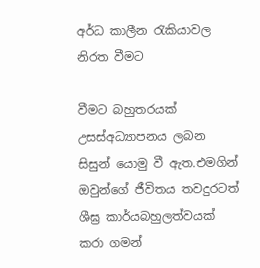අර්ධ කාලීන රැකියාවල නිරත වීමට

වීමට බහුතරයක්‌ උසස්‌අධ්‍යාපනය ලබන සිසුන්‌ යොමු වී ඇත.එමගින්‌ ඔවුන්ගේ ජීවිතය තවදුරටත්‌ ශීඝ්‍ර කාර්යබහුලත්වයක්‌ කරා ගමන්‌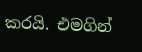කරයි. එමගින්‌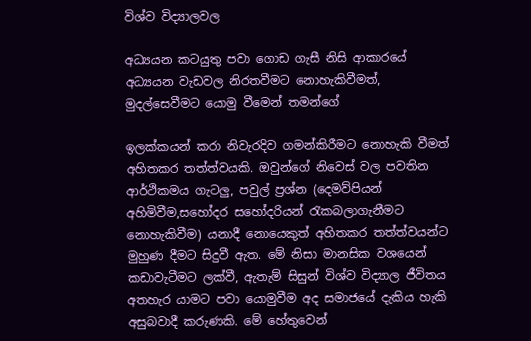විශ්ව විද්‍යාලවල

අධ්‍යයන කටයුතු පවා ගොඩ ගැසී නිසි ආකාරයේ අධ්‍යයන වැඩවල නිරතවීමට නොහැකිවීමත්, මුදල්‌සෙවීමට යොමු වීමෙන්‌ තමන්ගේ

ඉලක්කයන්‌ කරා නිවැරදිව ගමන්‌කිරීමට නොහැකි වීමත්‌ අහිතකර තත්ත්වයකි. ඔවුන්ගේ නිවෙස්‌ වල පවතින ආර්ථිකමය ගැටලු, පවුල්‌ ප්‍රශ්න (දෙමව්පියන්‌ අහිමිවීම,සහෝදර සහෝදරියන්‌ රැකබලාගැනීමට නොහැකිවීම) යනාදී නොයෙකුත්‌ අහිතකර තත්ත්වයන්ට මුහුණ දීමට සිදුවී ඇත. මේ නිසා මානසික වශයෙන්‌ කඩාවැටීමට ලක්වී, ඇතැම්‌ සිසුන්‌ විශ්ව විද්‍යාල ජීවිතය අතහැර යාමට පවා යොමුවීම අද සමාජයේ දැකිය හැකි අසුබවාදී කරුණකි. මේ හේතුවෙන්‌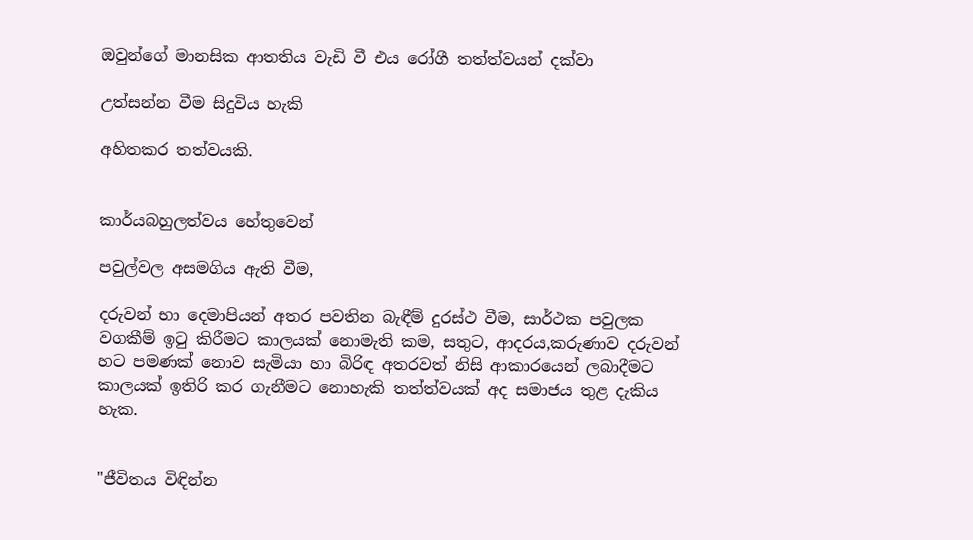ඔවුන්ගේ මානසික ආතතිය වැඩි වී එය රෝගී තත්ත්වයන්‌ දක්වා

උත්සන්න වීම සිදුවිය හැකි

අහිතකර තත්වයකි.


කාර්යබහුලත්වය හේතුවෙන්‌

පවුල්වල අසමගිය ඇති වීම,

දරුවන්‌ භා දෙමාපියන්‌ අතර පවතින බැඳීම්‌ දුරස්ථ වීම, සාර්ථක පවුලක වගකීම්‌ ඉටු කිරීමට කාලයක්‌ නොමැති කම, සතුට, ආදරය,කරුණාව දරුවන්‌ හට පමණක්‌ නොව සැමියා හා බිරිඳ අතරවත්‌ නිසි ආකාරයෙන්‌ ලබාදීමට කාලයක්‌ ඉතිරි කර ගැනීමට නොහැකි තත්ත්වයක්‌ අද සමාජය තුළ දැකිය හැක.


"ජීවිතය විඳින්න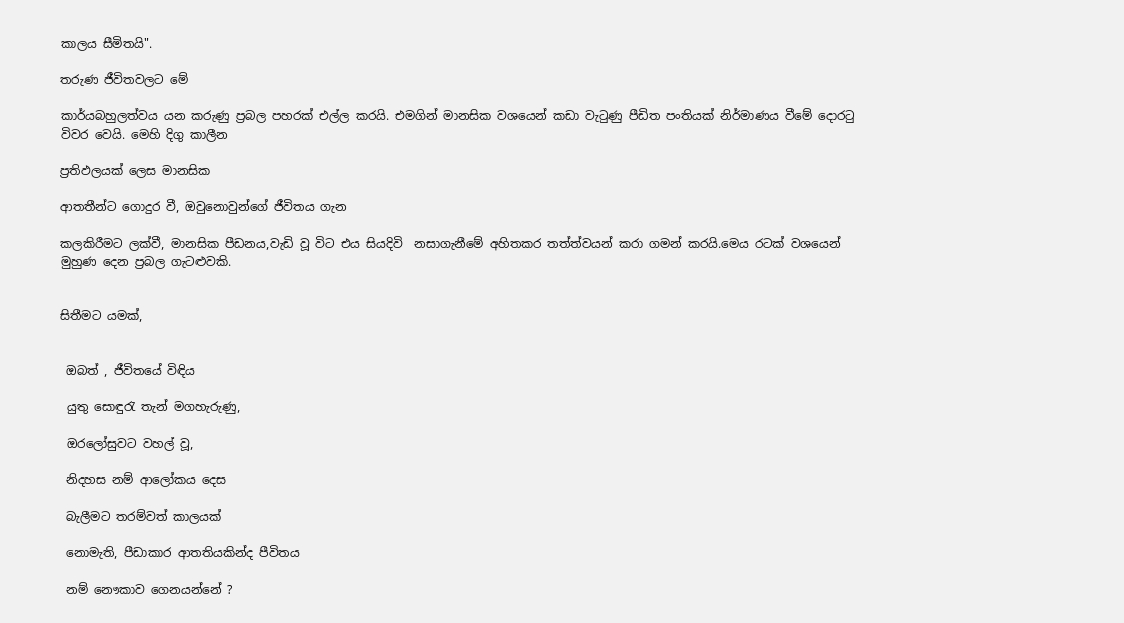කාලය සීමිතයි".

තරුණ ජීවිතවලට මේ

කාර්යබහුලත්වය යන කරුණු ප්‍රබල පහරක්‌ එල්ල කරයි. එමගින්‌ මානසික වශයෙන්‌ කඩා වැටුණු පීඩිත පංතියක්‌ නිර්මාණය වීමේ දොරටු විවර වෙයි. මෙහි දිගු කාලීන

ප්‍රතිඵලයක්‌ ලෙස මානසික

ආතතීන්ට ගොදුර වී, ඔවුනොවුන්ගේ ජීවිතය ගැන

කලකිරීමට ලක්වී, මානසික පීඩනය,වැඩි වූ විට එය සියදිවි  නසාගැනීමේ අහිතකර තත්ත්වයන්‌ කරා ගමන්‌ කරයි.මෙය රටක්‌ වශයෙන්‌ මුහුණ දෙන ප්‍රබල ගැටළුවකි.


සිතීමට යමක්‌,


 ඔබත්‌ , ජීවිතයේ විඳිය

 යුතු සොඳුරැ තැන්‌ මගහැරුණු,

 ඔරලෝසුවට වහල්‌ වූ,

 නිදහස නම් ආලෝකය දෙස

 බැලීමට තරම්වත්‌ කාලයක්‌

 නොමැති, පීඩාකාර ආතතියකින්ද පීවිතය

 නම් නෞකාව ගෙනයන්නේ ?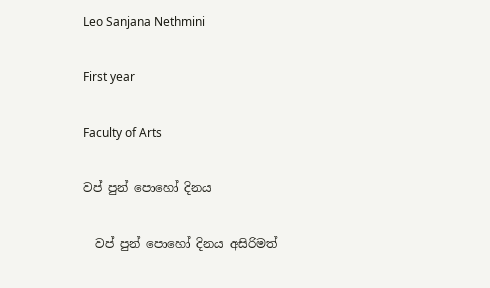Leo Sanjana Nethmini

First year

Faculty of Arts

වප් පුන් පොහෝ දිනය

  වප් පුන් පොහෝ දිනය අසිරිමත්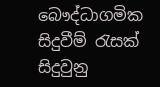බෞද්ධාගමික සිදුවීම් රැසක් සිදුවුනු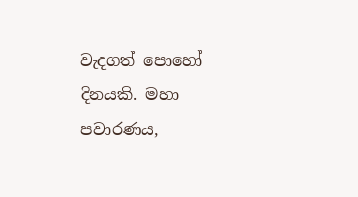වැදගත් පොහෝ දිනයකි. මහා පවාරණය,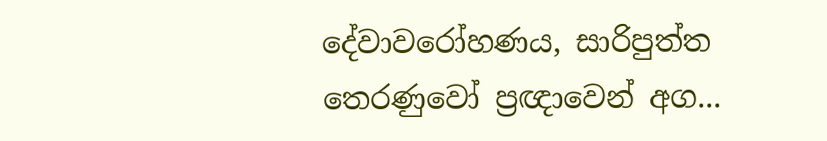දේවාවරෝහණය, සාරිපුත්ත තෙරණුවෝ ප්‍රඥාවෙන් අග...